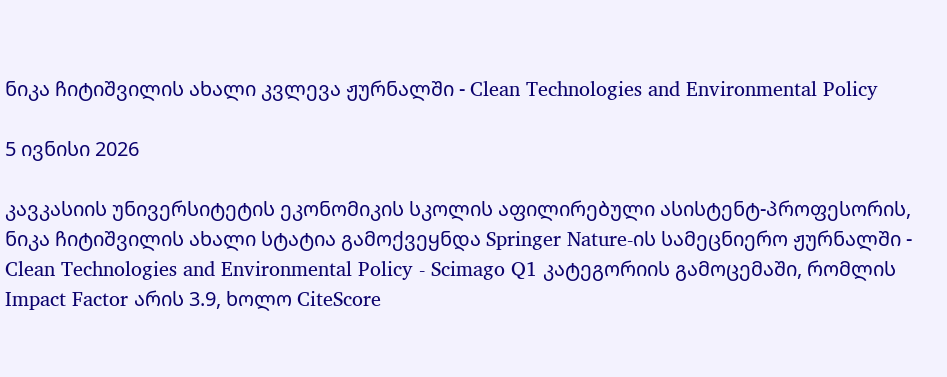ნიკა ჩიტიშვილის ახალი კვლევა ჟურნალში - Clean Technologies and Environmental Policy

5 ივნისი 2026

კავკასიის უნივერსიტეტის ეკონომიკის სკოლის აფილირებული ასისტენტ-პროფესორის, ნიკა ჩიტიშვილის ახალი სტატია გამოქვეყნდა Springer Nature-ის სამეცნიერო ჟურნალში - Clean Technologies and Environmental Policy - Scimago Q1 კატეგორიის გამოცემაში, რომლის Impact Factor არის 3.9, ხოლო CiteScore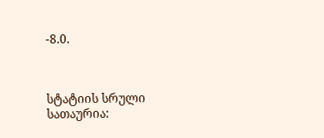-8.0.



სტატიის სრული სათაურია: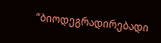“ბიოდეგრადირებადი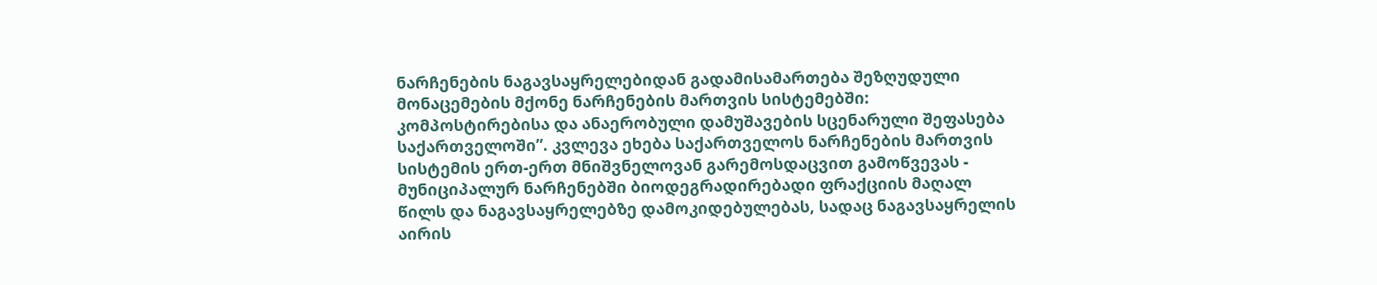ნარჩენების ნაგავსაყრელებიდან გადამისამართება შეზღუდული მონაცემების მქონე ნარჩენების მართვის სისტემებში: კომპოსტირებისა და ანაერობული დამუშავების სცენარული შეფასება საქართველოში”. კვლევა ეხება საქართველოს ნარჩენების მართვის სისტემის ერთ-ერთ მნიშვნელოვან გარემოსდაცვით გამოწვევას - მუნიციპალურ ნარჩენებში ბიოდეგრადირებადი ფრაქციის მაღალ წილს და ნაგავსაყრელებზე დამოკიდებულებას, სადაც ნაგავსაყრელის აირის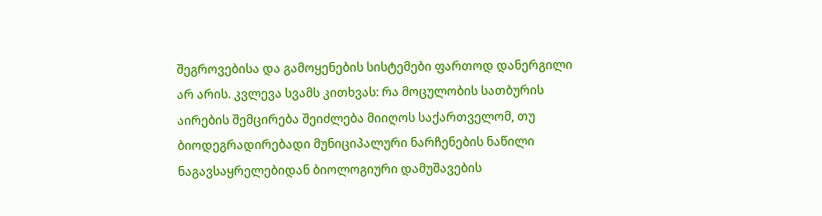შეგროვებისა და გამოყენების სისტემები ფართოდ დანერგილი არ არის. კვლევა სვამს კითხვას: რა მოცულობის სათბურის აირების შემცირება შეიძლება მიიღოს საქართველომ, თუ ბიოდეგრადირებადი მუნიციპალური ნარჩენების ნაწილი ნაგავსაყრელებიდან ბიოლოგიური დამუშავების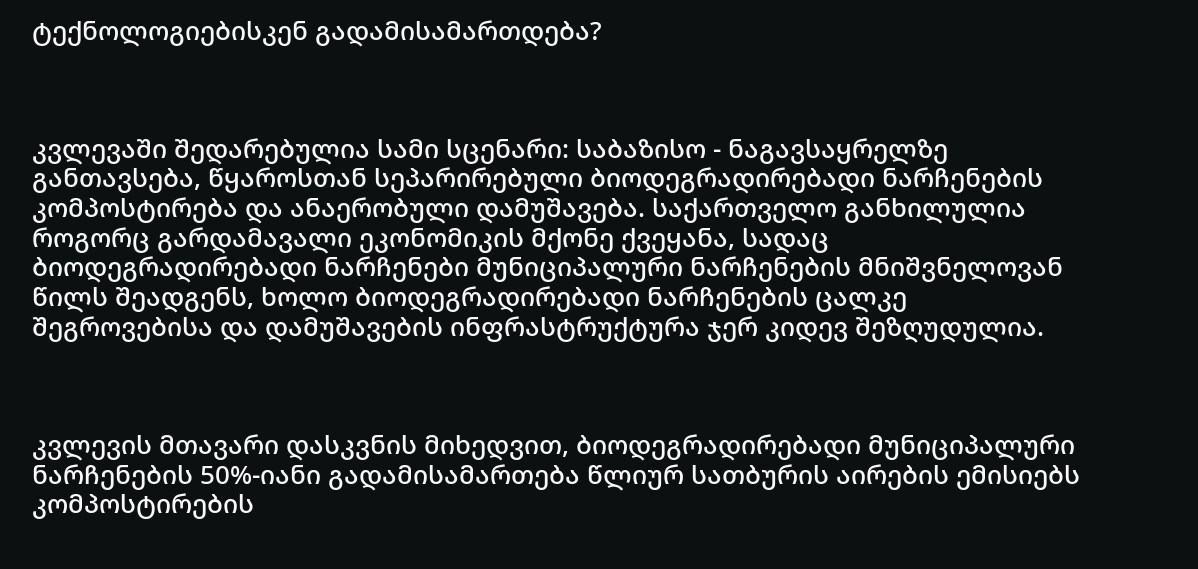ტექნოლოგიებისკენ გადამისამართდება?



კვლევაში შედარებულია სამი სცენარი: საბაზისო - ნაგავსაყრელზე განთავსება, წყაროსთან სეპარირებული ბიოდეგრადირებადი ნარჩენების კომპოსტირება და ანაერობული დამუშავება. საქართველო განხილულია როგორც გარდამავალი ეკონომიკის მქონე ქვეყანა, სადაც ბიოდეგრადირებადი ნარჩენები მუნიციპალური ნარჩენების მნიშვნელოვან წილს შეადგენს, ხოლო ბიოდეგრადირებადი ნარჩენების ცალკე შეგროვებისა და დამუშავების ინფრასტრუქტურა ჯერ კიდევ შეზღუდულია.



კვლევის მთავარი დასკვნის მიხედვით, ბიოდეგრადირებადი მუნიციპალური ნარჩენების 50%-იანი გადამისამართება წლიურ სათბურის აირების ემისიებს კომპოსტირების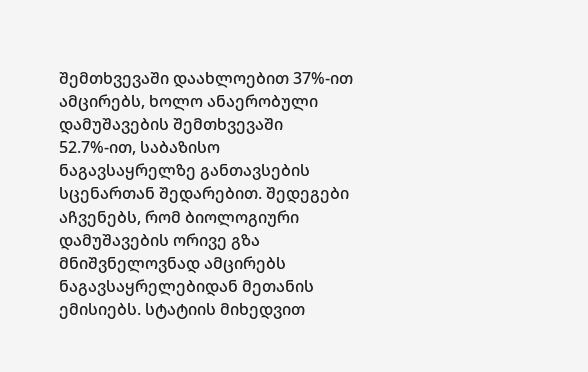შემთხვევაში დაახლოებით 37%-ით ამცირებს, ხოლო ანაერობული დამუშავების შემთხვევაში 52.7%-ით, საბაზისო ნაგავსაყრელზე განთავსების სცენართან შედარებით. შედეგები აჩვენებს, რომ ბიოლოგიური დამუშავების ორივე გზა მნიშვნელოვნად ამცირებს ნაგავსაყრელებიდან მეთანის ემისიებს. სტატიის მიხედვით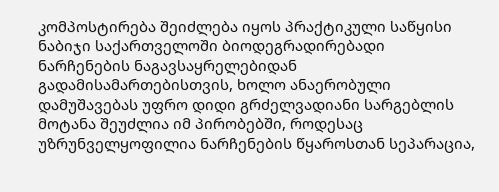კომპოსტირება შეიძლება იყოს პრაქტიკული საწყისი ნაბიჯი საქართველოში ბიოდეგრადირებადი ნარჩენების ნაგავსაყრელებიდან გადამისამართებისთვის, ხოლო ანაერობული დამუშავებას უფრო დიდი გრძელვადიანი სარგებლის მოტანა შეუძლია იმ პირობებში, როდესაც უზრუნველყოფილია ნარჩენების წყაროსთან სეპარაცია,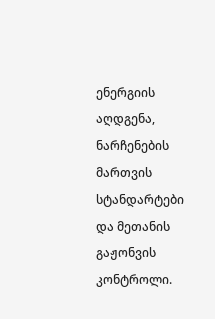ენერგიის აღდგენა, ნარჩენების მართვის სტანდარტები და მეთანის გაჟონვის კონტროლი.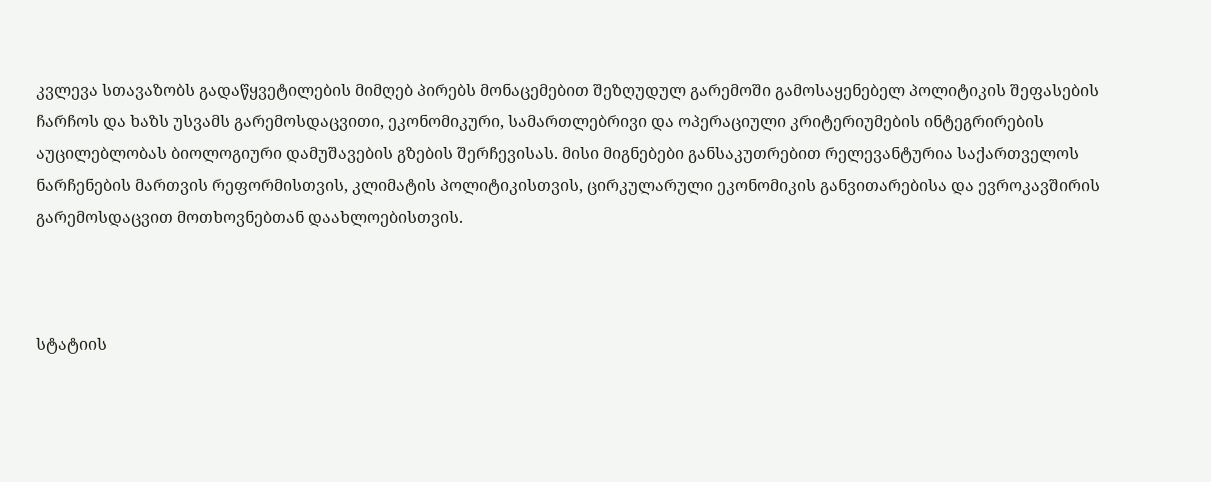კვლევა სთავაზობს გადაწყვეტილების მიმღებ პირებს მონაცემებით შეზღუდულ გარემოში გამოსაყენებელ პოლიტიკის შეფასების ჩარჩოს და ხაზს უსვამს გარემოსდაცვითი, ეკონომიკური, სამართლებრივი და ოპერაციული კრიტერიუმების ინტეგრირების აუცილებლობას ბიოლოგიური დამუშავების გზების შერჩევისას. მისი მიგნებები განსაკუთრებით რელევანტურია საქართველოს ნარჩენების მართვის რეფორმისთვის, კლიმატის პოლიტიკისთვის, ცირკულარული ეკონომიკის განვითარებისა და ევროკავშირის გარემოსდაცვით მოთხოვნებთან დაახლოებისთვის.



სტატიის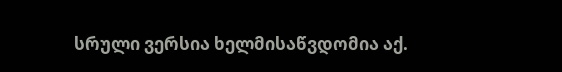სრული ვერსია ხელმისაწვდომია აქ.